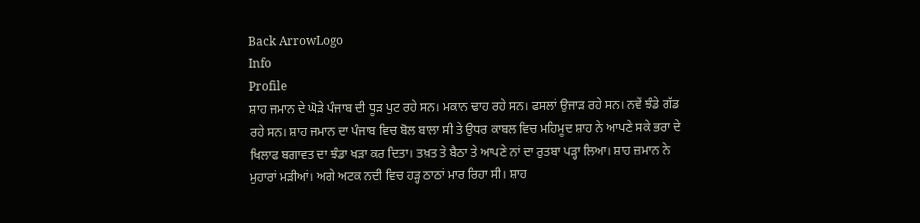Back ArrowLogo
Info
Profile
ਸ਼ਾਹ ਜਮਾਨ ਦੇ ਘੋੜੇ ਪੰਜਾਬ ਦੀ ਧੂੜ ਪੁਟ ਰਹੇ ਸਨ। ਮਕਾਨ ਢਾਹ ਰਹੇ ਸਨ। ਫਸਲਾਂ ਉਜਾੜ ਰਹੇ ਸਨ। ਨਵੇਂ ਝੰਡੇ ਗੱਡ ਰਹੇ ਸਨ। ਸ਼ਾਹ ਜਮਾਨ ਦਾ ਪੰਜਾਬ ਵਿਚ ਬੋਲ ਬਾਲਾ ਸੀ ਤੇ ਉਧਰ ਕਾਬਲ ਵਿਚ ਮਹਿਮੂਦ ਸ਼ਾਹ ਨੇ ਆਪਣੇ ਸਕੇ ਭਰਾ ਦੇ ਖਿਲਾਫ ਬਗਾਵਤ ਦਾ ਝੰਡਾ ਖੜਾ ਕਰ ਦਿਤਾ। ਤਖ਼ਤ ਤੇ ਬੈਠਾ ਤੇ ਆਪਣੇ ਨਾਂ ਦਾ ਰੁਤਬਾ ਪੜ੍ਹਾ ਲਿਆ। ਸ਼ਾਹ ਜ਼ਮਾਨ ਨੇ ਮੁਹਾਰਾਂ ਮੜੀਆਂ। ਅਗੇ ਅਟਕ ਨਦੀ ਵਿਚ ਹੜ੍ਹ ਠਾਠਾਂ ਮਾਰ ਰਿਹਾ ਸੀ। ਸ਼ਾਹ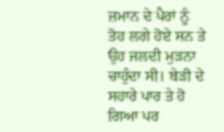ਜ਼ਮਾਨ ਦੇ ਪੈਰਾਂ ਨੂੰ ਤੋਹ ਲਗੇ ਹੋਏ ਸਨ ਤੇ ਉਹ ਜਲਦੀ ਮੁੜਨਾ ਚਾਹੁੰਦਾ ਸੀ। ਬੇੜੀ ਦੇ ਸਹਾਰੇ ਪਾਰ ਤੇ ਹੋ ਗਿਆ ਪਰ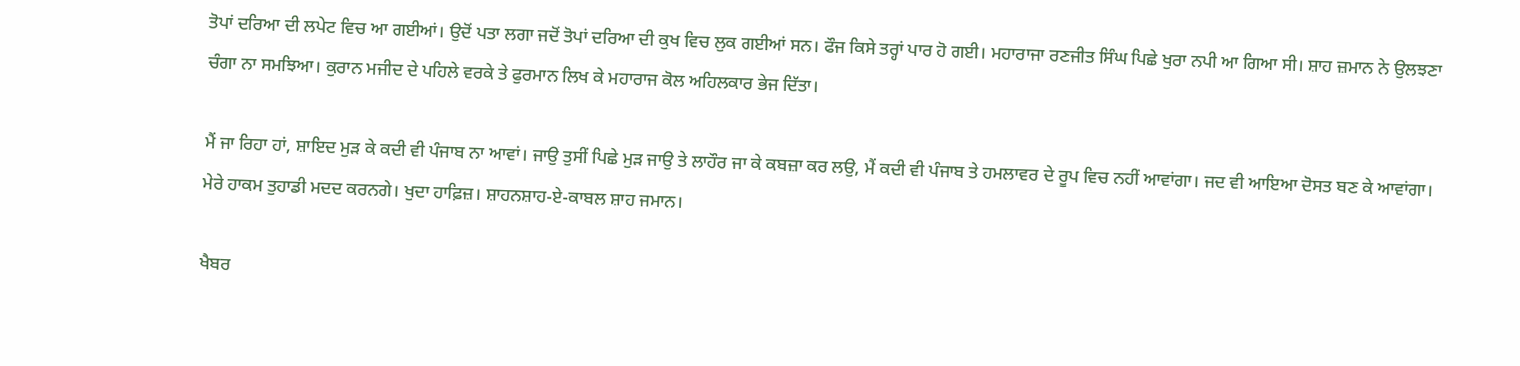ਤੋਪਾਂ ਦਰਿਆ ਦੀ ਲਪੇਟ ਵਿਚ ਆ ਗਈਆਂ। ਉਦੋਂ ਪਤਾ ਲਗਾ ਜਦੋਂ ਤੋਪਾਂ ਦਰਿਆ ਦੀ ਕੁਖ ਵਿਚ ਲੁਕ ਗਈਆਂ ਸਨ। ਫੌਜ ਕਿਸੇ ਤਰ੍ਹਾਂ ਪਾਰ ਹੋ ਗਈ। ਮਹਾਰਾਜਾ ਰਣਜੀਤ ਸਿੰਘ ਪਿਛੇ ਖੁਰਾ ਨਪੀ ਆ ਗਿਆ ਸੀ। ਸ਼ਾਹ ਜ਼ਮਾਨ ਨੇ ਉਲਝਣਾ ਚੰਗਾ ਨਾ ਸਮਝਿਆ। ਕੁਰਾਨ ਮਜੀਦ ਦੇ ਪਹਿਲੇ ਵਰਕੇ ਤੇ ਫੁਰਮਾਨ ਲਿਖ ਕੇ ਮਹਾਰਾਜ ਕੋਲ ਅਹਿਲਕਾਰ ਭੇਜ ਦਿੱਤਾ।

ਮੈਂ ਜਾ ਰਿਹਾ ਹਾਂ, ਸ਼ਾਇਦ ਮੁੜ ਕੇ ਕਦੀ ਵੀ ਪੰਜਾਬ ਨਾ ਆਵਾਂ। ਜਾਉ ਤੁਸੀਂ ਪਿਛੇ ਮੁੜ ਜਾਉ ਤੇ ਲਾਹੌਰ ਜਾ ਕੇ ਕਬਜ਼ਾ ਕਰ ਲਉ, ਮੈਂ ਕਦੀ ਵੀ ਪੰਜਾਬ ਤੇ ਹਮਲਾਵਰ ਦੇ ਰੂਪ ਵਿਚ ਨਹੀਂ ਆਵਾਂਗਾ। ਜਦ ਵੀ ਆਇਆ ਦੋਸਤ ਬਣ ਕੇ ਆਵਾਂਗਾ। ਮੇਰੇ ਹਾਕਮ ਤੁਹਾਡੀ ਮਦਦ ਕਰਨਗੇ। ਖੁਦਾ ਹਾਫ਼ਿਜ਼। ਸ਼ਾਹਨਸ਼ਾਹ-ਏ-ਕਾਬਲ ਸ਼ਾਹ ਜਮਾਨ।

ਖੈਬਰ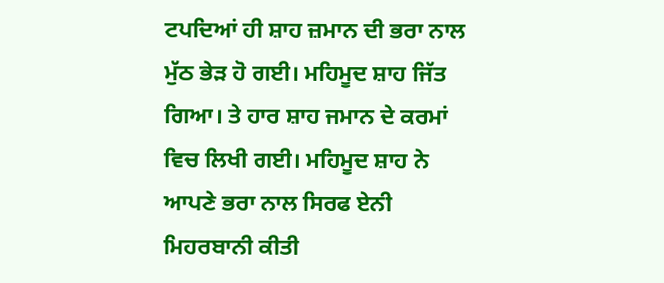ਟਪਦਿਆਂ ਹੀ ਸ਼ਾਹ ਜ਼ਮਾਨ ਦੀ ਭਰਾ ਨਾਲ ਮੁੱਠ ਭੇੜ ਹੋ ਗਈ। ਮਹਿਮੂਦ ਸ਼ਾਹ ਜਿੱਤ ਗਿਆ। ਤੇ ਹਾਰ ਸ਼ਾਹ ਜਮਾਨ ਦੇ ਕਰਮਾਂ ਵਿਚ ਲਿਖੀ ਗਈ। ਮਹਿਮੂਦ ਸ਼ਾਹ ਨੇ ਆਪਣੇ ਭਰਾ ਨਾਲ ਸਿਰਫ ਏਨੀ ਮਿਹਰਬਾਨੀ ਕੀਤੀ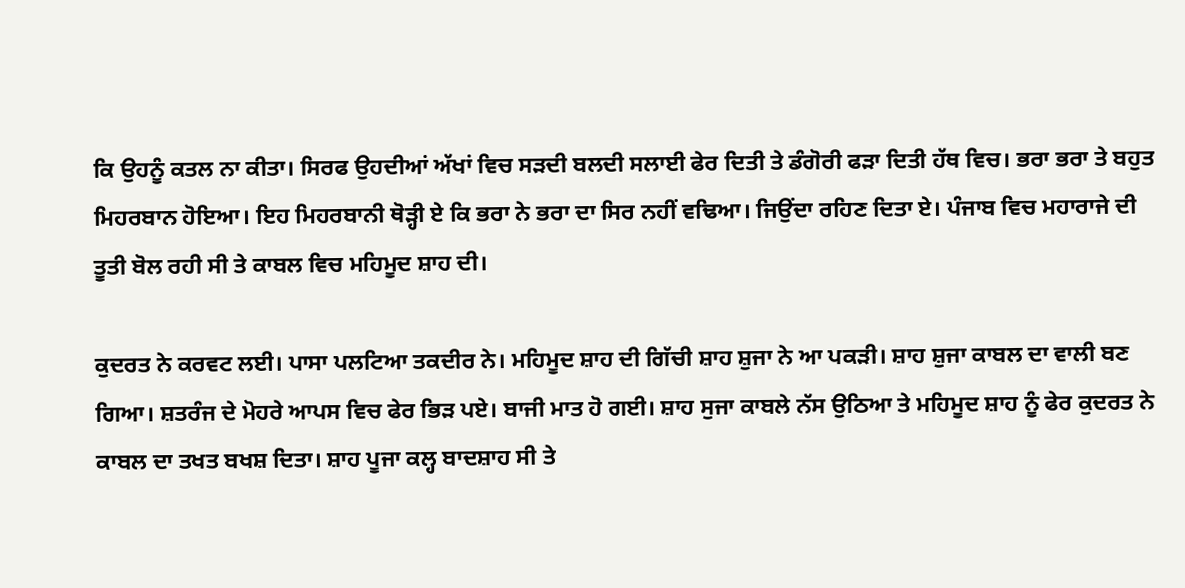ਕਿ ਉਹਨੂੰ ਕਤਲ ਨਾ ਕੀਤਾ। ਸਿਰਫ ਉਹਦੀਆਂ ਅੱਖਾਂ ਵਿਚ ਸੜਦੀ ਬਲਦੀ ਸਲਾਈ ਫੇਰ ਦਿਤੀ ਤੇ ਡੰਗੋਰੀ ਫੜਾ ਦਿਤੀ ਹੱਥ ਵਿਚ। ਭਰਾ ਭਰਾ ਤੇ ਬਹੁਤ ਮਿਹਰਬਾਨ ਹੋਇਆ। ਇਹ ਮਿਹਰਬਾਨੀ ਥੋੜ੍ਹੀ ਏ ਕਿ ਭਰਾ ਨੇ ਭਰਾ ਦਾ ਸਿਰ ਨਹੀਂ ਵਢਿਆ। ਜਿਉਂਦਾ ਰਹਿਣ ਦਿਤਾ ਏ। ਪੰਜਾਬ ਵਿਚ ਮਹਾਰਾਜੇ ਦੀ ਤੂਤੀ ਬੋਲ ਰਹੀ ਸੀ ਤੇ ਕਾਬਲ ਵਿਚ ਮਹਿਮੂਦ ਸ਼ਾਹ ਦੀ।

ਕੁਦਰਤ ਨੇ ਕਰਵਟ ਲਈ। ਪਾਸਾ ਪਲਟਿਆ ਤਕਦੀਰ ਨੇ। ਮਹਿਮੂਦ ਸ਼ਾਹ ਦੀ ਗਿੱਚੀ ਸ਼ਾਹ ਸ਼ੁਜਾ ਨੇ ਆ ਪਕੜੀ। ਸ਼ਾਹ ਸ਼ੁਜਾ ਕਾਬਲ ਦਾ ਵਾਲੀ ਬਣ ਗਿਆ। ਸ਼ਤਰੰਜ ਦੇ ਮੋਹਰੇ ਆਪਸ ਵਿਚ ਫੇਰ ਭਿੜ ਪਏ। ਬਾਜੀ ਮਾਤ ਹੋ ਗਈ। ਸ਼ਾਹ ਸੁਜਾ ਕਾਬਲੇ ਨੱਸ ਉਠਿਆ ਤੇ ਮਹਿਮੂਦ ਸ਼ਾਹ ਨੂੰ ਫੇਰ ਕੁਦਰਤ ਨੇ ਕਾਬਲ ਦਾ ਤਖਤ ਬਖਸ਼ ਦਿਤਾ। ਸ਼ਾਹ ਪੂਜਾ ਕਲ੍ਹ ਬਾਦਸ਼ਾਹ ਸੀ ਤੇ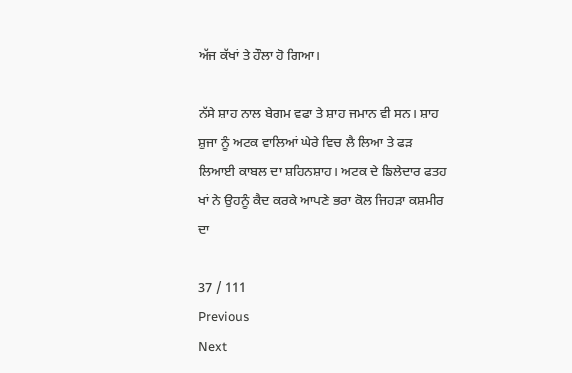ਅੱਜ ਕੱਖਾਂ ਤੇ ਹੌਲਾ ਹੋ ਗਿਆ।

ਨੱਸੇ ਸ਼ਾਹ ਨਾਲ ਬੇਗਮ ਵਫਾ ਤੇ ਸ਼ਾਹ ਜਮਾਨ ਵੀ ਸਨ। ਸ਼ਾਹ ਸ਼ੁਜਾ ਨੂੰ ਅਟਕ ਵਾਲਿਆਂ ਘੇਰੇ ਵਿਚ ਲੈ ਲਿਆ ਤੇ ਫੜ ਲਿਆਈ ਕਾਬਲ ਦਾ ਸ਼ਹਿਨਸ਼ਾਹ। ਅਟਕ ਦੇ ਙਿਲੇਦਾਰ ਫਤਹ ਖਾਂ ਨੇ ਉਹਨੂੰ ਕੈਦ ਕਰਕੇ ਆਪਣੇ ਭਰਾ ਕੋਲ ਜਿਹੜਾ ਕਸ਼ਮੀਰ ਦਾ

37 / 111
Previous
Next